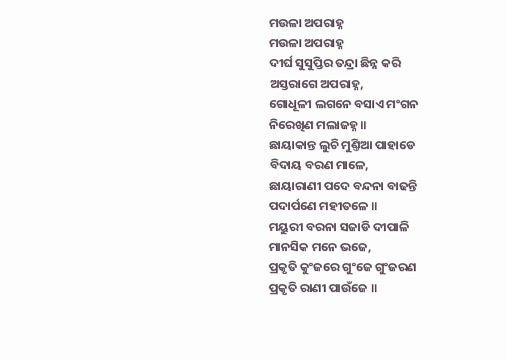ମଉଳା ଅପରାହ୍ନ
ମଉଳା ଅପରାହ୍ନ
ଦୀର୍ଘ ସୁସୁପ୍ତିର ତନ୍ଦ୍ରା ଛିନ୍ନ କରି
ଅସ୍ତରାଗେ ଅପରାହ୍ନ,
ଗୋଧୂଳୀ ଲଗନେ ବସାଏ ମଂଗନ
ନିରେଖିଣ ମଲାଜହ୍ନ ॥
ଛାୟାକାନ୍ତ ଲୁଚି ମୁଣ୍ତିଆ ପାହାଡେ
ବିଦାୟ ବରଣ ମାଳେ,
ଛାୟାରାଣୀ ପଦେ ବନ୍ଦନା ବାଢନ୍ତି
ପଦାର୍ପଣେ ମହୀତଳେ ॥
ମୟୁରୀ ବରନା ସଜାଡି ଦୀପାଳି
ମାନସିକ ମନେ ଭଜେ,
ପ୍ରକୃତି କୁଂଜରେ ଗୁଂଜେ ଗୁଂଜରଣ
ପ୍ରକୃତି ରାଣୀ ପାଉଁଜେ ॥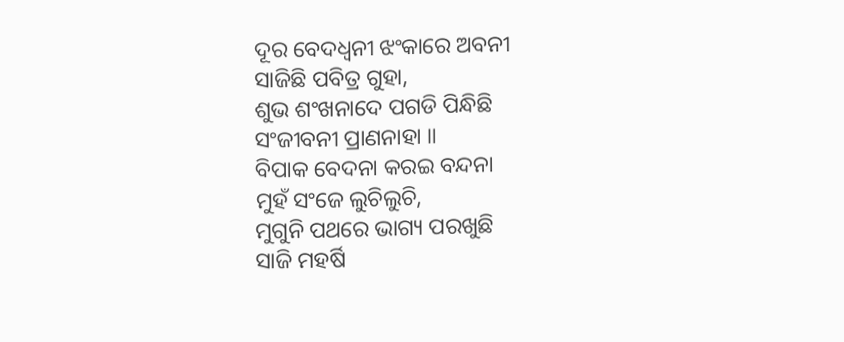ଦୂର ବେଦଧ୍ୱନୀ ଝଂକାରେ ଅବନୀ
ସାଜିଛି ପବିତ୍ର ଗୁହା,
ଶୁଭ ଶଂଖନାଦେ ପଗଡି ପିନ୍ଧିଛି
ସଂଜୀବନୀ ପ୍ରାଣନାହା ॥
ବିପାକ ବେଦନା କରଇ ବନ୍ଦନା
ମୁହଁ ସଂଜେ ଲୁଚିଲୁଚି,
ମୁଗୁନି ପଥରେ ଭାଗ୍ୟ ପରଖୁଛି
ସାଜି ମହର୍ଷି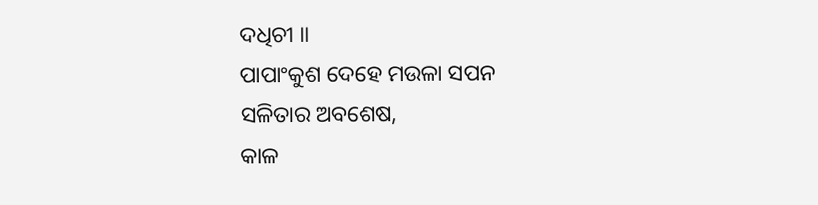ଦଧିଚୀ ॥
ପାପାଂକୁଶ ଦେହେ ମଉଳା ସପନ
ସଳିତାର ଅବଶେଷ,
କାଳ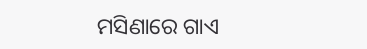ମସିଣାରେ ଗାଏ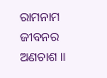ରାମନାମ
ଜୀବନର ଅଣଚାଶ ॥